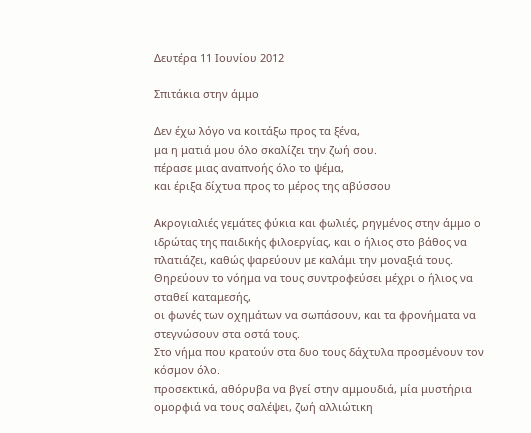Δευτέρα 11 Ιουνίου 2012

Σπιτάκια στην άμμο

Δεν έχω λόγο να κοιτάξω προς τα ξένα,
μα η ματιά μου όλο σκαλίζει την ζωή σου.
πέρασε μιας αναπνοής όλο το ψέμα,
και έριξα δίχτυα προς το μέρος της αβύσσου

Ακρογιαλιές γεμάτες φύκια και φωλιές, ρηγμένος στην άμμο ο ιδρώτας της παιδικής φιλοεργίας, και ο ήλιος στο βάθος να πλατιάζει, καθώς ψαρεύουν με καλάμι την μοναξιά τους.
Θηρεύουν το νόημα να τους συντροφεύσει μέχρι ο ήλιος να σταθεί καταμεσής,
οι φωνές των οχημάτων να σωπάσουν, και τα φρονήματα να στεγνώσουν στα οστά τους.
Στο νήμα που κρατούν στα δυο τους δάχτυλα προσμένουν τον κόσμον όλο.
προσεκτικά, αθόρυβα να βγεί στην αμμουδιά, μία μυστήρια ομορφιά να τους σαλέψει, ζωή αλλιώτικη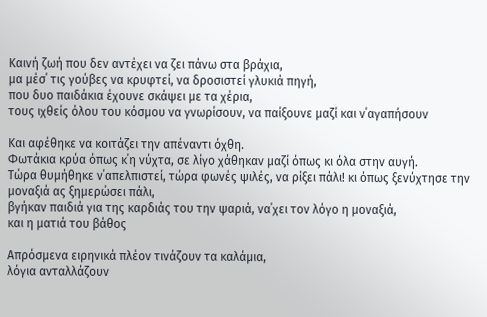Καινή ζωή που δεν αντέχει να ζει πάνω στα βράχια,
μα μέσ΄ τις γούβες να κρυφτεί, να δροσιστεί γλυκιά πηγή,
που δυο παιδάκια έχουνε σκάψει με τα χέρια,
τους ιχθείς όλου του κόσμου να γνωρίσουν, να παίξουνε μαζί και ν΄αγαπήσουν

Και αφέθηκε να κοιτάζει την απέναντι όχθη.
Φωτάκια κρύα όπως κ΄η νύχτα, σε λίγο χάθηκαν μαζί όπως κι όλα στην αυγή.
Τώρα θυμήθηκε ν΄απελπιστεί, τώρα φωνές ψιλές, να ρίξει πάλι! κι όπως ξενύχτησε την μοναξιά ας ξημερώσει πάλι,
βγήκαν παιδιά για της καρδιάς του την ψαριά, να΄χει τον λόγο η μοναξιά,
και η ματιά του βάθος

Απρόσμενα ειρηνικά πλέον τινάζουν τα καλάμια,
λόγια ανταλλάζουν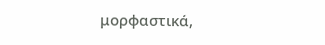μορφαστικά,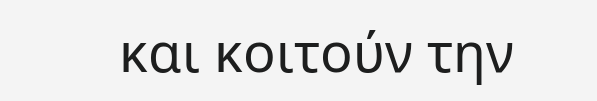και κοιτούν την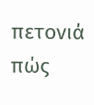πετονιά πώς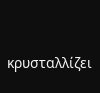κρυσταλλίζει